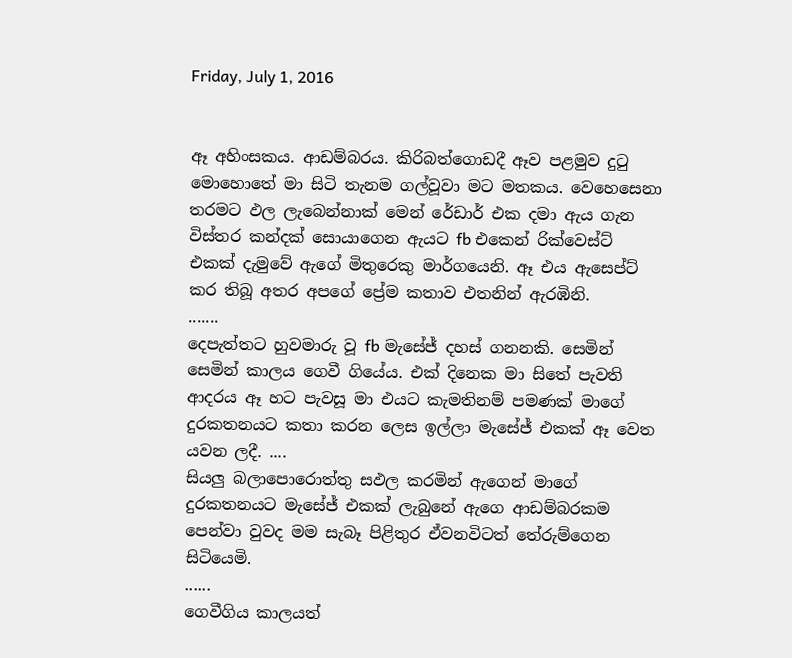Friday, July 1, 2016


ඈ අහිංසකය. ආඩම්බරය. කිරිබත්ගොඩදී ඈව පළමුව දුටු මොහොතේ මා සිටි තැනම ගල්වූවා මට මතකය. වෙහෙසෙනා තරමට ඵල ලැබෙන්නාක් මෙන් රේඩාර් එක දමා ඇය ගැන විස්තර කන්දක් සොයාගෙන ඇයට fb එකෙන් රික්වෙස්ට් එකක් දැමුවේ ඇගේ මිතුරෙකු මාර්ගයෙනි. ඈ එය ඇසෙප්ට් කර තිබූ අතර අපගේ ප්‍රේම කතාව එතනින් ඇරඹිනි.
.......
දෙපැත්තට හුවමාරු වූ fb මැසේජ් දහස් ගනනකි. සෙමින් සෙමින් කාලය ගෙවී ගියේය. එක් දිනෙක මා සිතේ පැවති ආදරය ඈ හට පැවසූ මා එයට කැමතිනම් පමණක් මාගේ දුරකතනයට කතා කරන ලෙස ඉල්ලා මැසේජ් එකක් ඈ වෙත යවන ලදී. ....
සියලු බලාපොරොත්තු සඵල කරමින් ඇගෙන් මාගේ දුරකතනයට මැසේජ් එකක් ලැබුනේ ඇගෙ ආඩම්බරකම පෙන්වා වුවද මම සැබෑ පිළිතුර ඒවනවිටත් තේරුම්ගෙන සිටියෙමි.
......
ගෙවීගිය කාලයත්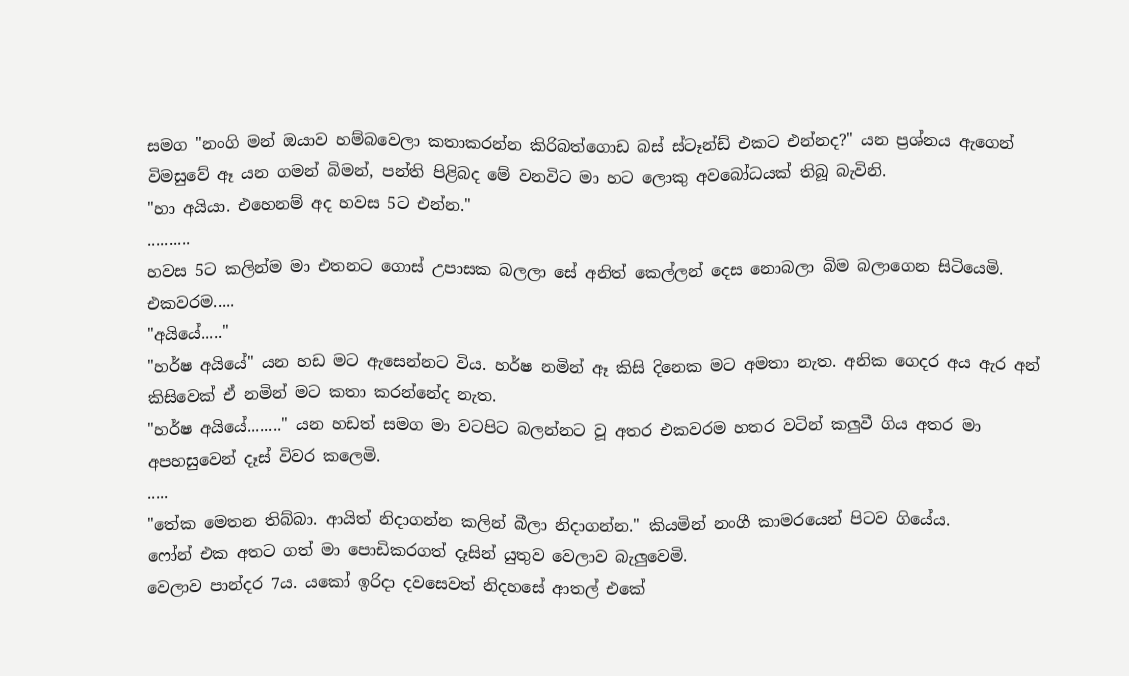සමග "නංගි මන් ඔයාව හම්බවෙලා කතාකරන්න කිරිබත්ගොඩ බස් ස්ටෑන්ඩ් එකට එන්නද?" යන ප්‍රශ්නය ඇගෙන් විමසුවේ ඈ යන ගමන් බිමන්, පන්ති පිළිබද මේ වනවිට මා හට ලොකු අවබෝධයක් තිබූ බැවිනි.
"හා අයියා. එහෙනම් අද හවස 5ට එන්න."
..........
හවස 5ට කලින්ම මා එතනට ගොස් උපාසක බලලා සේ අනිත් කෙල්ලන් දෙස නොබලා බිම බලාගෙන සිටියෙමි.
එකවරම.....
"අයියේ....."
"හර්ෂ අයියේ" යන හඩ මට ඇසෙන්නට විය. හර්ෂ නමින් ඈ කිසි දිනෙක මට අමතා නැත. අනික ගෙදර අය ඇර අන් කිසිවෙක් ඒ නමින් මට කතා කරන්නේද නැත.
"හර්ෂ අයියේ........" යන හඩත් සමග මා වටපිට බලන්නට වූ අතර එකවරම හතර වටින් කලුවී ගිය අතර මා අපහසුවෙන් දෑස් විවර කලෙමි.
.....
"තේක මෙතන තිබ්බා. ආයිත් නිදාගන්න කලින් බීලා නිදාගන්න." කියමින් නංගී කාමරයෙන් පිටව ගියේය.
ෆෝන් එක අතට ගත් මා පොඩිකරගත් දෑසින් යුතුව වෙලාව බැලුවෙමි.
වෙලාව පාන්දර 7ය. යකෝ ඉරිදා දවසෙවත් නිදහසේ ආතල් එකේ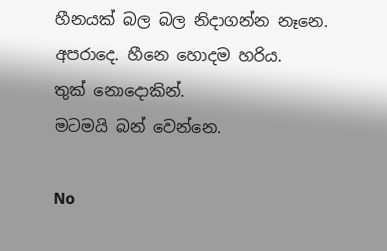හීනයක් බල බල නිදාගන්න නෑනෙ.
අපරාදෙ. හීනෙ හොදම හරිය.
තුක් නොදොකින්.
මටමයි බන් වෙන්නෙ.

No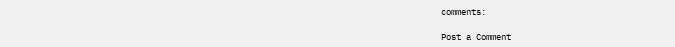comments:

Post a Comment